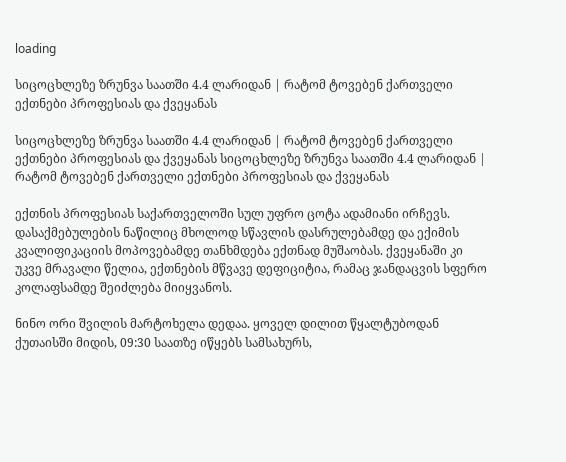loading

სიცოცხლეზე ზრუნვა საათში 4.4 ლარიდან | რატომ ტოვებენ ქართველი ექთნები პროფესიას და ქვეყანას

სიცოცხლეზე ზრუნვა საათში 4.4 ლარიდან | რატომ ტოვებენ ქართველი ექთნები პროფესიას და ქვეყანას სიცოცხლეზე ზრუნვა საათში 4.4 ლარიდან | რატომ ტოვებენ ქართველი ექთნები პროფესიას და ქვეყანას

ექთნის პროფესიას საქართველოში სულ უფრო ცოტა ადამიანი ირჩევს. დასაქმებულების ნაწილიც მხოლოდ სწავლის დასრულებამდე და ექიმის კვალიფიკაციის მოპოვებამდე თანხმდება ექთნად მუშაობას. ქვეყანაში კი უკვე მრავალი წელია, ექთნების მწვავე დეფიციტია, რამაც ჯანდაცვის სფერო კოლაფსამდე შეიძლება მიიყვანოს.

ნინო ორი შვილის მარტოხელა დედაა. ყოველ დილით წყალტუბოდან ქუთაისში მიდის, 09:30 საათზე იწყებს სამსახურს,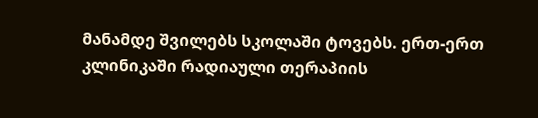მანამდე შვილებს სკოლაში ტოვებს. ერთ-ერთ კლინიკაში რადიაული თერაპიის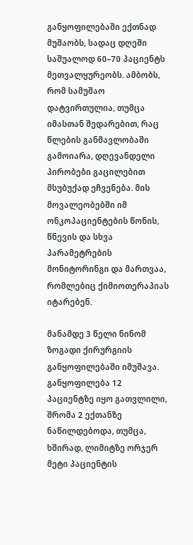განყოფილებაში ექთნად მუშაობს, სადაც დღეში საშუალოდ 60–70 პაციენტს მეთვალყურეობს. ამბობს, რომ სამუშაო დატვირთულია, თუმცა იმასთან შედარებით, რაც წლების განმავლობაში გამოიარა, დღევანდელი პირობები გაცილებით მსუბუქად ეჩვენება. მის მოვალეობებში იმ ონკოპაციენტების წონის, წნევის და სხვა პარამეტრების მონიტორინგი და მართვაა, რომლებიც ქიმიოთერაპიას იტარებენ.

მანამდე 3 წელი ნინომ ზოგადი ქირურგიის განყოფილებაში იმუშავა. განყოფილება 12 პაციენტზე იყო გათვლილი, შრომა 2 ექთანზე ნაწილდებოდა, თუმცა, ხშირად, ლიმიტზე ორჯერ მეტი პაციენტის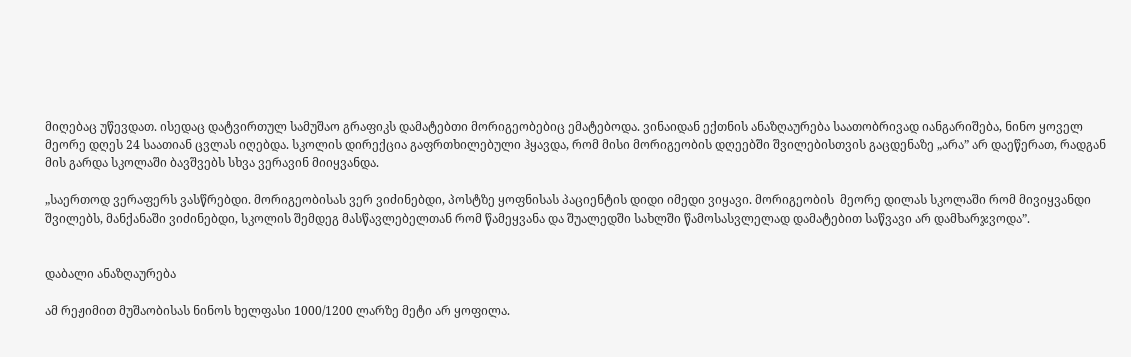მიღებაც უწევდათ. ისედაც დატვირთულ სამუშაო გრაფიკს დამატებთი მორიგეობებიც ემატებოდა. ვინაიდან ექთნის ანაზღაურება საათობრივად იანგარიშება, ნინო ყოველ მეორე დღეს 24 საათიან ცვლას იღებდა. სკოლის დირექცია გაფრთხილებული ჰყავდა, რომ მისი მორიგეობის დღეებში შვილებისთვის გაცდენაზე „არა” არ დაეწერათ, რადგან მის გარდა სკოლაში ბავშვებს სხვა ვერავინ მიიყვანდა.

„საერთოდ ვერაფერს ვასწრებდი. მორიგეობისას ვერ ვიძინებდი, პოსტზე ყოფნისას პაციენტის დიდი იმედი ვიყავი. მორიგეობის  მეორე დილას სკოლაში რომ მივიყვანდი შვილებს, მანქანაში ვიძინებდი, სკოლის შემდეგ მასწავლებელთან რომ წამეყვანა და შუალედში სახლში წამოსასვლელად დამატებით საწვავი არ დამხარჯვოდა”.


დაბალი ანაზღაურება

ამ რეჟიმით მუშაობისას ნინოს ხელფასი 1000/1200 ლარზე მეტი არ ყოფილა.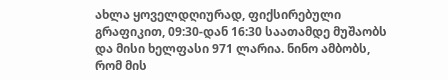ახლა ყოველდღიურად, ფიქსირებული გრაფიკით, 09:30-დან 16:30 საათამდე მუშაობს და მისი ხელფასი 971 ლარია. ნინო ამბობს, რომ მის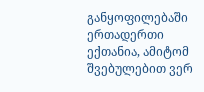განყოფილებაში ერთადერთი ექთანია, ამიტომ შვებულებით ვერ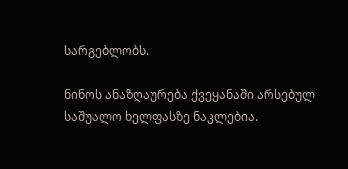სარგებლობს.

ნინოს ანაზღაურება ქვეყანაში არსებულ საშუალო ხელფასზე ნაკლებია.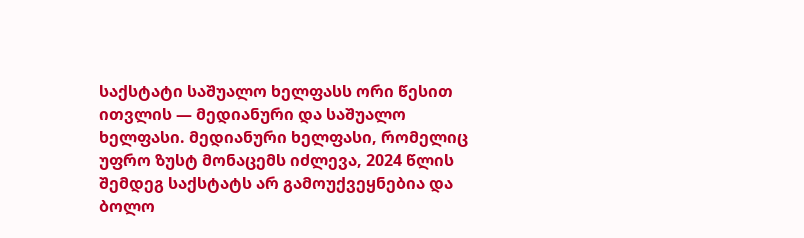საქსტატი საშუალო ხელფასს ორი წესით ითვლის — მედიანური და საშუალო ხელფასი. მედიანური ხელფასი, რომელიც უფრო ზუსტ მონაცემს იძლევა, 2024 წლის შემდეგ საქსტატს არ გამოუქვეყნებია და ბოლო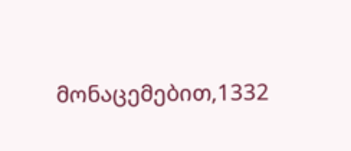მონაცემებით,1332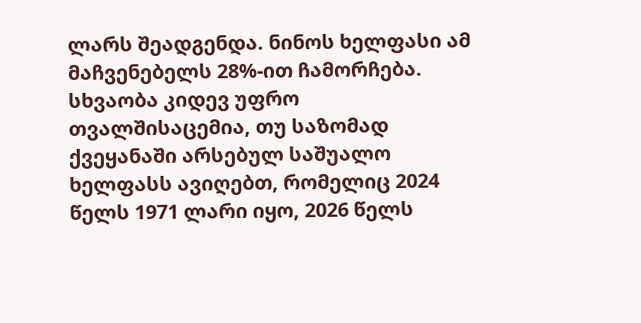ლარს შეადგენდა. ნინოს ხელფასი ამ მაჩვენებელს 28%-ით ჩამორჩება. სხვაობა კიდევ უფრო თვალშისაცემია, თუ საზომად ქვეყანაში არსებულ საშუალო ხელფასს ავიღებთ, რომელიც 2024 წელს 1971 ლარი იყო, 2026 წელს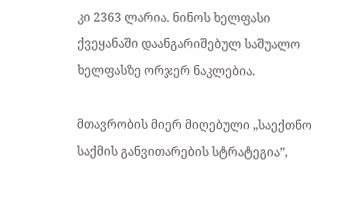კი 2363 ლარია. ნინოს ხელფასი ქვეყანაში დაანგარიშებულ საშუალო ხელფასზე ორჯერ ნაკლებია.

მთავრობის მიერ მიღებული „საექთნო საქმის განვითარების სტრატეგია”,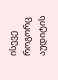ისევე როგორც აუდიტის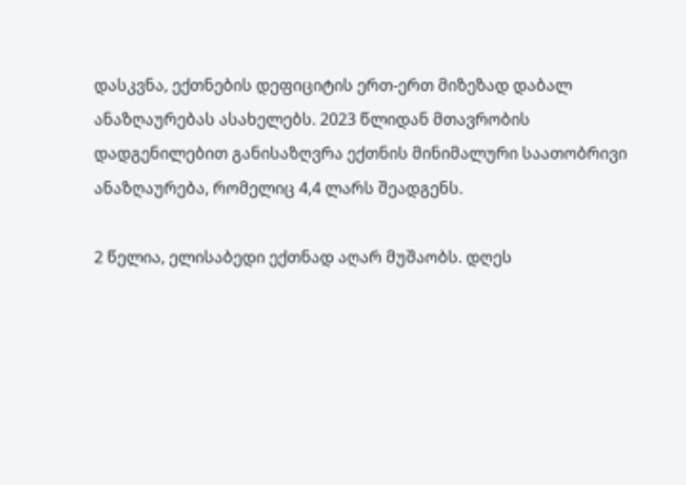დასკვნა, ექთნების დეფიციტის ერთ-ერთ მიზეზად დაბალ ანაზღაურებას ასახელებს. 2023 წლიდან მთავრობის დადგენილებით განისაზღვრა ექთნის მინიმალური საათობრივი ანაზღაურება, რომელიც 4,4 ლარს შეადგენს.

2 წელია, ელისაბედი ექთნად აღარ მუშაობს. დღეს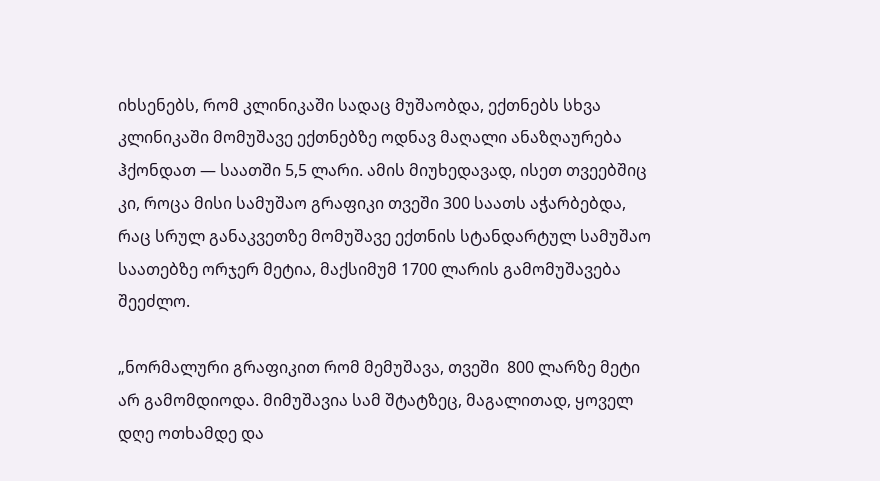იხსენებს, რომ კლინიკაში სადაც მუშაობდა, ექთნებს სხვა კლინიკაში მომუშავე ექთნებზე ოდნავ მაღალი ანაზღაურება ჰქონდათ — საათში 5,5 ლარი. ამის მიუხედავად, ისეთ თვეებშიც კი, როცა მისი სამუშაო გრაფიკი თვეში 300 საათს აჭარბებდა, რაც სრულ განაკვეთზე მომუშავე ექთნის სტანდარტულ სამუშაო საათებზე ორჯერ მეტია, მაქსიმუმ 1700 ლარის გამომუშავება შეეძლო.

„ნორმალური გრაფიკით რომ მემუშავა, თვეში  800 ლარზე მეტი არ გამომდიოდა. მიმუშავია სამ შტატზეც, მაგალითად, ყოველ დღე ოთხამდე და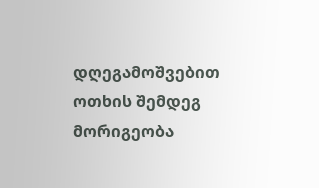დღეგამოშვებით ოთხის შემდეგ მორიგეობა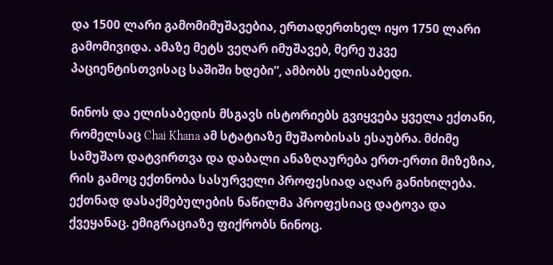და 1500 ლარი გამომიმუშავებია, ერთადერთხელ იყო 1750 ლარი გამომივიდა. ამაზე მეტს ვეღარ იმუშავებ, მერე უკვე პაციენტისთვისაც საშიში ხდები”, ამბობს ელისაბედი.

ნინოს და ელისაბედის მსგავს ისტორიებს გვიყვება ყველა ექთანი, რომელსაც Chai Khana ამ სტატიაზე მუშაობისას ესაუბრა. მძიმე სამუშაო დატვირთვა და დაბალი ანაზღაურება ერთ-ერთი მიზეზია, რის გამოც ექთნობა სასურველი პროფესიად აღარ განიხილება. ექთნად დასაქმებულების ნაწილმა პროფესიაც დატოვა და ქვეყანაც. ემიგრაციაზე ფიქრობს ნინოც.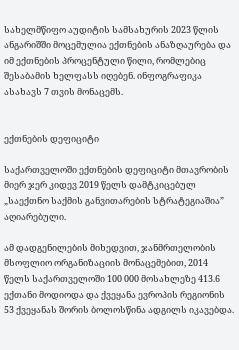სახელმწიფო აუდიტის სამსახურის 2023 წლის ანგარიშში მოცემულია ექთნების ანაზღაურება და იმ ექთნების პროცენტული წილი, რომლებიც შესაბამის ხელფასს იღებენ. ინფოგრაფიკა ასახავს 7 თვის მონაცემს.


ექთნების დეფიციტი

საქართველოში ექთნების დეფიციტი მთავრობის მიერ ჯერ კიდევ 2019 წელს დამტკიცებულ „საექთნო საქმის განვითარების სტრატეგიაშია” აღიარებული.

ამ დადგენილების მიხედვით, ჯანმრთელობის მსოფლიო ორგანიზაციის მონაცემებით, 2014 წელს საქართველოში 100 000 მოსახლეზე 413.6 ექთანი მოდიოდა და ქვეყანა ევროპის რეგიონის 53 ქვეყანას შორის ბოლოსწინა ადგილს იკავებდა.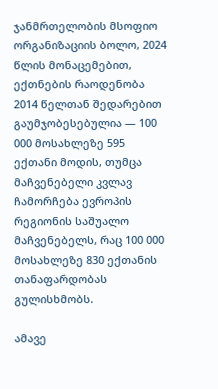ჯანმრთელობის მსოფიო ორგანიზაციის ბოლო, 2024 წლის მონაცემებით, ექთნების რაოდენობა 2014 წელთან შედარებით გაუმჯობესებულია — 100 000 მოსახლეზე 595 ექთანი მოდის, თუმცა მაჩვენებელი კვლავ ჩამორჩება ევროპის რეგიონის საშუალო მაჩვენებელს, რაც 100 000 მოსახლეზე 830 ექთანის თანაფარდობას გულისხმობს.

ამავე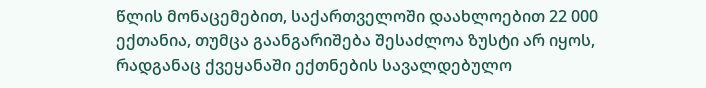წლის მონაცემებით, საქართველოში დაახლოებით 22 000 ექთანია, თუმცა გაანგარიშება შესაძლოა ზუსტი არ იყოს, რადგანაც ქვეყანაში ექთნების სავალდებულო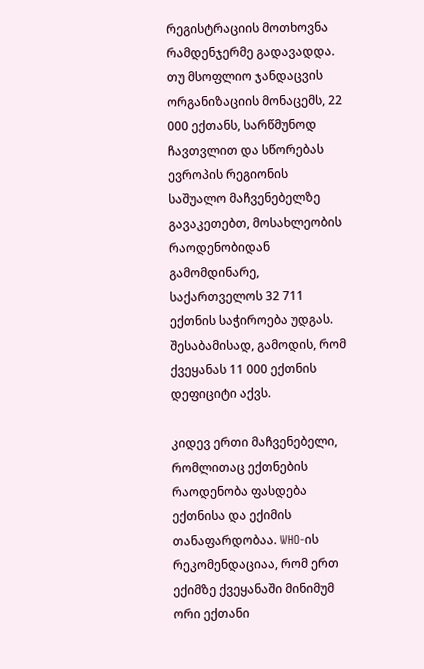რეგისტრაციის მოთხოვნა რამდენჯერმე გადავადდა.  თუ მსოფლიო ჯანდაცვის ორგანიზაციის მონაცემს, 22 000 ექთანს, სარწმუნოდ ჩავთვლით და სწორებას ევროპის რეგიონის საშუალო მაჩვენებელზე გავაკეთებთ, მოსახლეობის რაოდენობიდან გამომდინარე, საქართველოს 32 711 ექთნის საჭიროება უდგას. შესაბამისად, გამოდის, რომ ქვეყანას 11 000 ექთნის დეფიციტი აქვს.

კიდევ ერთი მაჩვენებელი, რომლითაც ექთნების რაოდენობა ფასდება ექთნისა და ექიმის თანაფარდობაა. WHO-ის რეკომენდაციაა, რომ ერთ ექიმზე ქვეყანაში მინიმუმ ორი ექთანი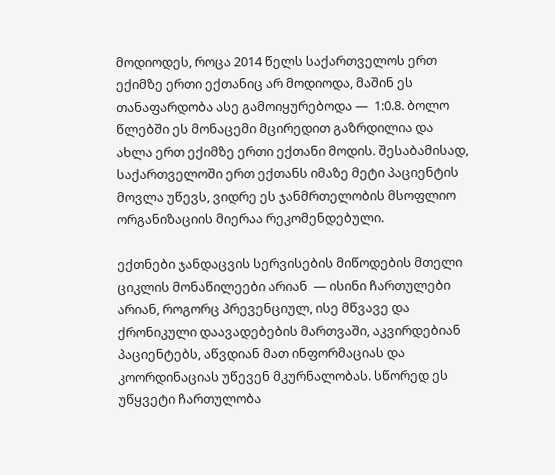მოდიოდეს, როცა 2014 წელს საქართველოს ერთ ექიმზე ერთი ექთანიც არ მოდიოდა, მაშინ ეს თანაფარდობა ასე გამოიყურებოდა —  1:0.8. ბოლო წლებში ეს მონაცემი მცირედით გაზრდილია და ახლა ერთ ექიმზე ერთი ექთანი მოდის. შესაბამისად, საქართველოში ერთ ექთანს იმაზე მეტი პაციენტის მოვლა უწევს, ვიდრე ეს ჯანმრთელობის მსოფლიო ორგანიზაციის მიერაა რეკომენდებული.

ექთნები ჯანდაცვის სერვისების მიწოდების მთელი ციკლის მონაწილეები არიან  — ისინი ჩართულები არიან, როგორც პრევენციულ, ისე მწვავე და ქრონიკული დაავადებების მართვაში, აკვირდებიან პაციენტებს, აწვდიან მათ ინფორმაციას და კოორდინაციას უწევენ მკურნალობას. სწორედ ეს უწყვეტი ჩართულობა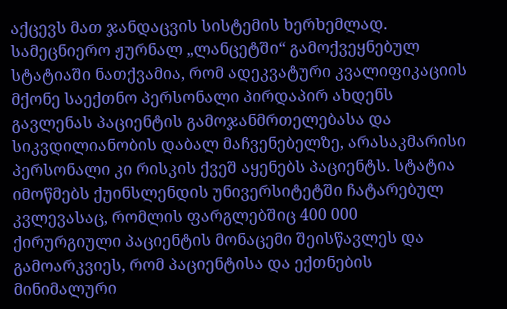აქცევს მათ ჯანდაცვის სისტემის ხერხემლად. სამეცნიერო ჟურნალ „ლანცეტში“ გამოქვეყნებულ სტატიაში ნათქვამია, რომ ადეკვატური კვალიფიკაციის მქონე საექთნო პერსონალი პირდაპირ ახდენს გავლენას პაციენტის გამოჯანმრთელებასა და სიკვდილიანობის დაბალ მაჩვენებელზე, არასაკმარისი პერსონალი კი რისკის ქვეშ აყენებს პაციენტს. სტატია იმოწმებს ქუინსლენდის უნივერსიტეტში ჩატარებულ კვლევასაც, რომლის ფარგლებშიც 400 000 ქირურგიული პაციენტის მონაცემი შეისწავლეს და გამოარკვიეს, რომ პაციენტისა და ექთნების მინიმალური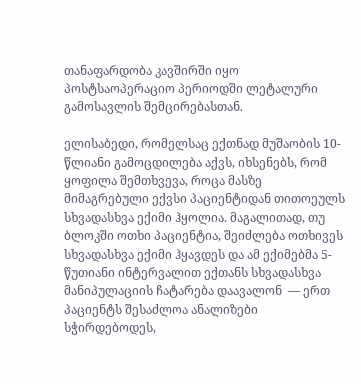თანაფარდობა კავშირში იყო პოსტსაოპერაციო პერიოდში ლეტალური გამოსავლის შემცირებასთან.

ელისაბედი, რომელსაც ექთნად მუშაობის 10-წლიანი გამოცდილება აქვს, იხსენებს, რომ ყოფილა შემთხვევა, როცა მასზე მიმაგრებული ექვსი პაციენტიდან თითოეულს სხვადასხვა ექიმი ჰყოლია. მაგალითად, თუ ბლოკში ოთხი პაციენტია, შეიძლება ოთხივეს სხვადასხვა ექიმი ჰყავდეს და ამ ექიმებმა 5-წუთიანი ინტერვალით ექთანს სხვადასხვა მანიპულაციის ჩატარება დაავალონ  — ერთ პაციენტს შესაძლოა ანალიზები სჭირდებოდეს,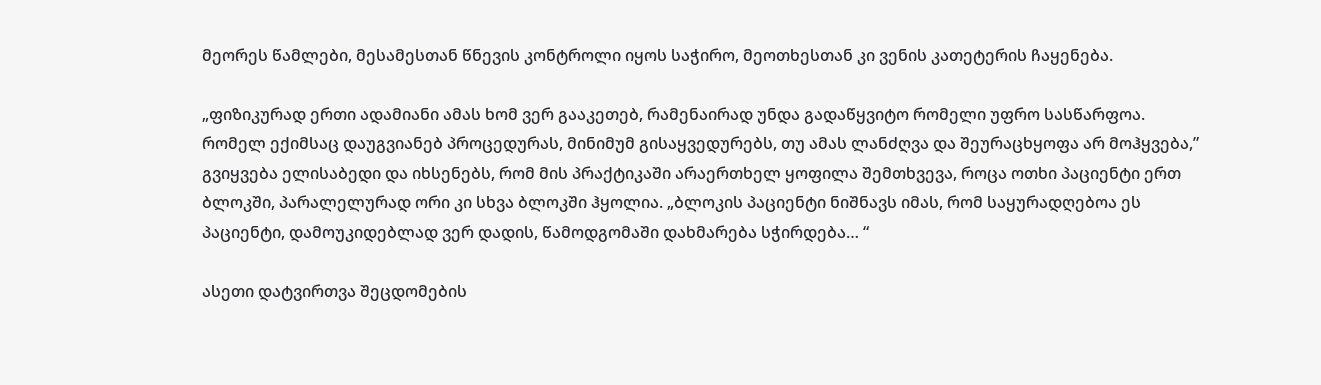მეორეს წამლები, მესამესთან წნევის კონტროლი იყოს საჭირო, მეოთხესთან კი ვენის კათეტერის ჩაყენება.

„ფიზიკურად ერთი ადამიანი ამას ხომ ვერ გააკეთებ, რამენაირად უნდა გადაწყვიტო რომელი უფრო სასწარფოა. რომელ ექიმსაც დაუგვიანებ პროცედურას, მინიმუმ გისაყვედურებს, თუ ამას ლანძღვა და შეურაცხყოფა არ მოჰყვება,” გვიყვება ელისაბედი და იხსენებს, რომ მის პრაქტიკაში არაერთხელ ყოფილა შემთხვევა, როცა ოთხი პაციენტი ერთ ბლოკში, პარალელურად ორი კი სხვა ბლოკში ჰყოლია. „ბლოკის პაციენტი ნიშნავს იმას, რომ საყურადღებოა ეს პაციენტი, დამოუკიდებლად ვერ დადის, წამოდგომაში დახმარება სჭირდება… “

ასეთი დატვირთვა შეცდომების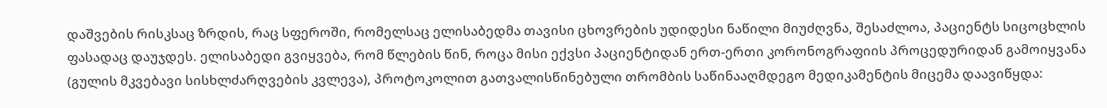დაშვების რისკსაც ზრდის, რაც სფეროში, რომელსაც ელისაბედმა თავისი ცხოვრების უდიდესი ნაწილი მიუძღვნა, შესაძლოა, პაციენტს სიცოცხლის ფასადაც დაუჯდეს. ელისაბედი გვიყვება, რომ წლების წინ, როცა მისი ექვსი პაციენტიდან ერთ-ერთი კორონოგრაფიის პროცედურიდან გამოიყვანა (გულის მკვებავი სისხლძარღვების კვლევა), პროტოკოლით გათვალისწინებული თრომბის საწინააღმდეგო მედიკამენტის მიცემა დაავიწყდა: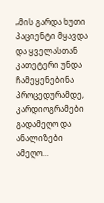„მის გარდა ხუთი პაციენტი მყავდა და ყველასთან კათეტერი უნდა ჩამეყენებინა პროცედურამდე, კარდიოგრამები გადამეღო და ანალიზები ამეღო…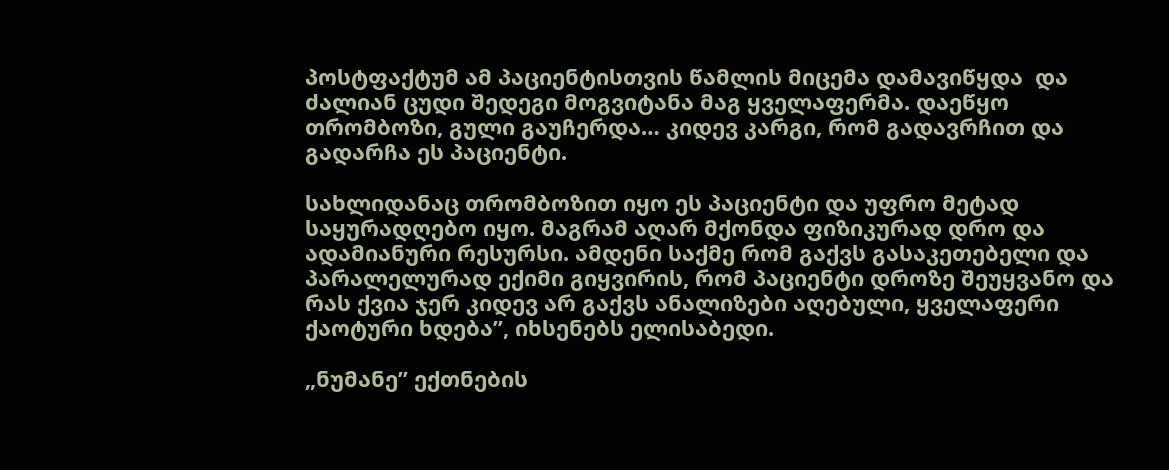პოსტფაქტუმ ამ პაციენტისთვის წამლის მიცემა დამავიწყდა  და ძალიან ცუდი შედეგი მოგვიტანა მაგ ყველაფერმა. დაეწყო თრომბოზი, გული გაუჩერდა… კიდევ კარგი, რომ გადავრჩით და გადარჩა ეს პაციენტი.

სახლიდანაც თრომბოზით იყო ეს პაციენტი და უფრო მეტად საყურადღებო იყო. მაგრამ აღარ მქონდა ფიზიკურად დრო და ადამიანური რესურსი. ამდენი საქმე რომ გაქვს გასაკეთებელი და პარალელურად ექიმი გიყვირის, რომ პაციენტი დროზე შეუყვანო და რას ქვია ჯერ კიდევ არ გაქვს ანალიზები აღებული, ყველაფერი ქაოტური ხდება”, იხსენებს ელისაბედი.

„ნუმანე” ექთნების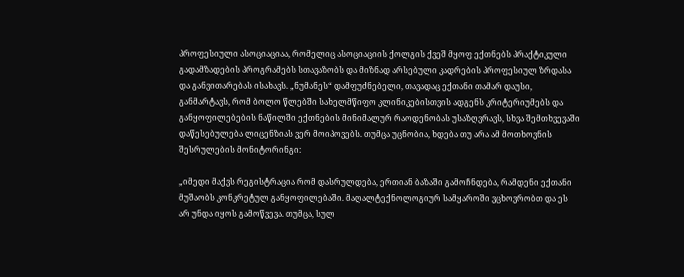პროფესიული ასოციაციაა, რომელიც ასოციაციის ქოლგის ქვეშ მყოფ ექთნებს პრაქტიკული გადამზადების პროგრამებს სთავაზობს და მიზნად არსებული კადრების პროფესიულ ზრდასა და განვითარებას ისახავს. „ნუმანეს“ დამფუძნებელი, თავადაც ექთანი თამარ დაუსი, განმარტავს, რომ ბოლო წლებში სახელმწიფო კლინიკებისთვის ადგენს კრიტერიუმებს და განყოფილებების ნაწილში ექთნების მინიმალურ რაოდენობას უსაზღვრავს, სხვა შემთხვევაში დაწესებულება ლიცენზიას ვერ მოიპოვებს. თუმცა უცნობია, ხდება თუ არა ამ მოთხოვნის შესრულების მონიტორინგი:

„იმედი მაქვს რეგისტრაცია რომ დასრულდება, ერთიან ბაზაში გამოჩნდება, რამდენი ექთანი მუშაობს კონკრეტულ განყოფილებაში. მაღალტექნოლოგიურ სამყაროში ვცხოვრობთ და ეს არ უნდა იყოს გამოწვევა. თუმცა, სულ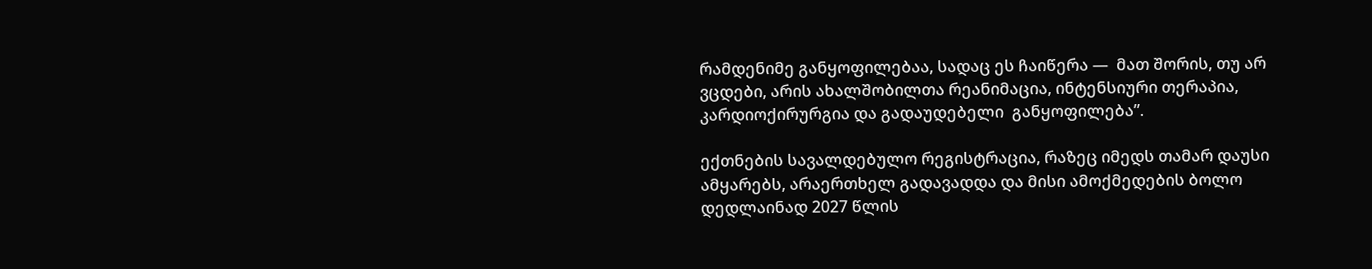რამდენიმე განყოფილებაა, სადაც ეს ჩაიწერა —  მათ შორის, თუ არ ვცდები, არის ახალშობილთა რეანიმაცია, ინტენსიური თერაპია, კარდიოქირურგია და გადაუდებელი  განყოფილება”.

ექთნების სავალდებულო რეგისტრაცია, რაზეც იმედს თამარ დაუსი ამყარებს, არაერთხელ გადავადდა და მისი ამოქმედების ბოლო დედლაინად 2027 წლის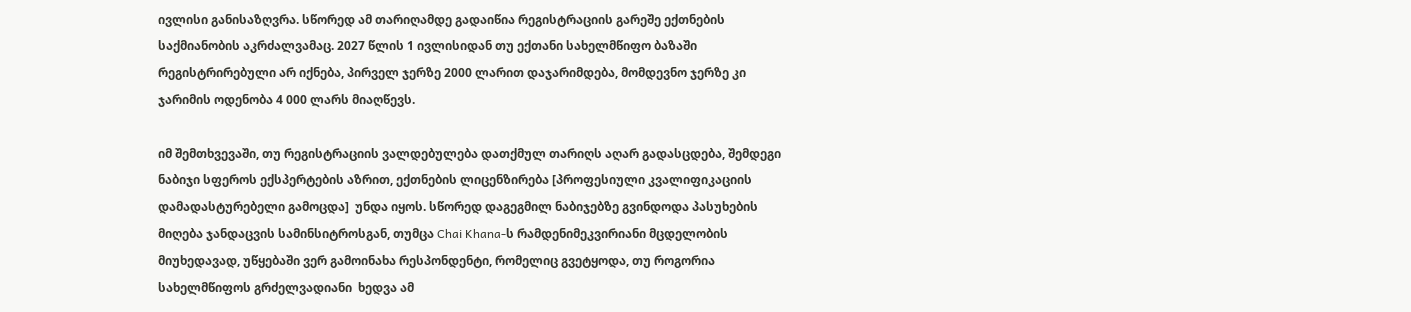ივლისი განისაზღვრა. სწორედ ამ თარიღამდე გადაიწია რეგისტრაციის გარეშე ექთნების საქმიანობის აკრძალვამაც. 2027 წლის 1 ივლისიდან თუ ექთანი სახელმწიფო ბაზაში რეგისტრირებული არ იქნება, პირველ ჯერზე 2000 ლარით დაჯარიმდება, მომდევნო ჯერზე კი ჯარიმის ოდენობა 4 000 ლარს მიაღწევს.

იმ შემთხვევაში, თუ რეგისტრაციის ვალდებულება დათქმულ თარიღს აღარ გადასცდება, შემდეგი ნაბიჯი სფეროს ექსპერტების აზრით, ექთნების ლიცენზირება [პროფესიული კვალიფიკაციის დამადასტურებელი გამოცდა]  უნდა იყოს. სწორედ დაგეგმილ ნაბიჯებზე გვინდოდა პასუხების მიღება ჯანდაცვის სამინსიტროსგან, თუმცა Chai Khana-ს რამდენიმეკვირიანი მცდელობის მიუხედავად, უწყებაში ვერ გამოინახა რესპონდენტი, რომელიც გვეტყოდა, თუ როგორია სახელმწიფოს გრძელვადიანი  ხედვა ამ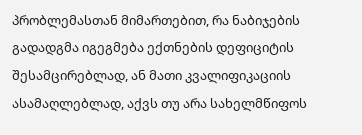პრობლემასთან მიმართებით, რა ნაბიჯების გადადგმა იგეგმება ექთნების დეფიციტის შესამცირებლად, ან მათი კვალიფიკაციის ასამაღლებლად, აქვს თუ არა სახელმწიფოს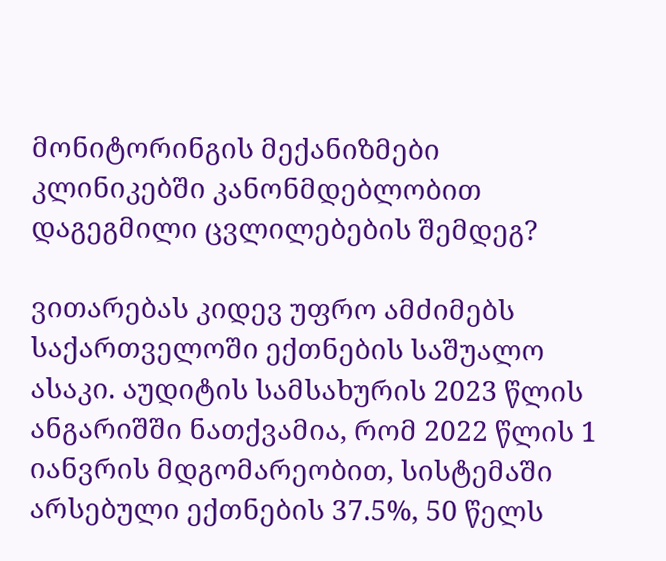მონიტორინგის მექანიზმები კლინიკებში კანონმდებლობით დაგეგმილი ცვლილებების შემდეგ?

ვითარებას კიდევ უფრო ამძიმებს საქართველოში ექთნების საშუალო ასაკი. აუდიტის სამსახურის 2023 წლის ანგარიშში ნათქვამია, რომ 2022 წლის 1 იანვრის მდგომარეობით, სისტემაში არსებული ექთნების 37.5%, 50 წელს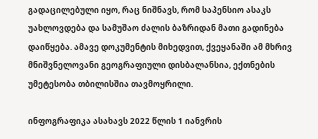გადაცილებული იყო, რაც ნიშნავს, რომ საპენსიო ასაკს უახლოვდება და სამუშაო ძალის ბაზრიდან მათი გადინება დაიწყება. ამავე დოკუმენტის მიხედვით, ქვეყანაში ამ მხრივ მნიშვნელოვანი გეოგრაფიული დისბალანსია, ექთნების უმეტესობა თბილისშია თავმოყრილი.

ინფოგრაფიკა ასახავს 2022 წლის 1 იანვრის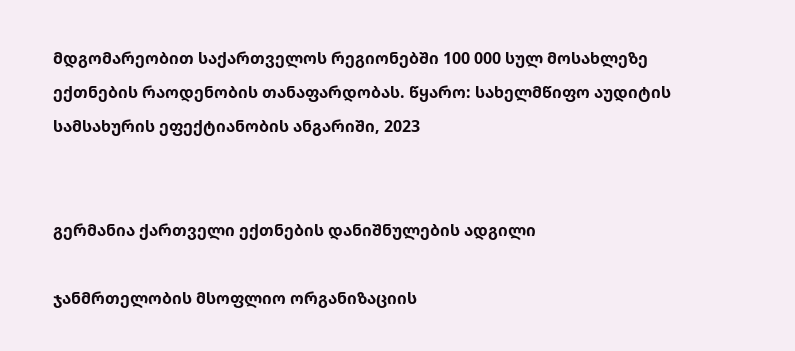მდგომარეობით საქართველოს რეგიონებში 100 000 სულ მოსახლეზე ექთნების რაოდენობის თანაფარდობას. წყარო: სახელმწიფო აუდიტის სამსახურის ეფექტიანობის ანგარიში, 2023


გერმანია ქართველი ექთნების დანიშნულების ადგილი

ჯანმრთელობის მსოფლიო ორგანიზაციის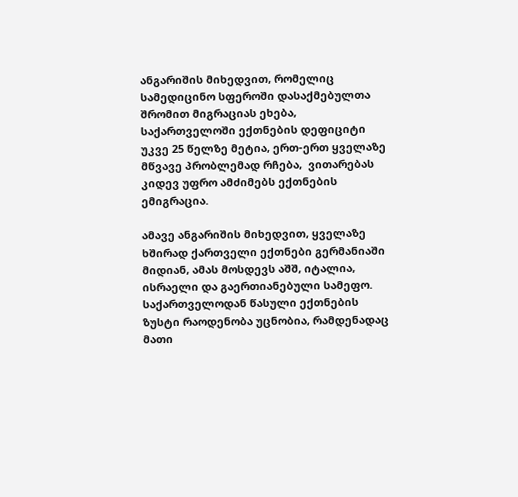ანგარიშის მიხედვით, რომელიც სამედიცინო სფეროში დასაქმებულთა შრომით მიგრაციას ეხება, საქართველოში ექთნების დეფიციტი უკვე 25 წელზე მეტია, ერთ-ერთ ყველაზე მწვავე პრობლემად რჩება,  ვითარებას კიდევ უფრო ამძიმებს ექთნების ემიგრაცია.

ამავე ანგარიშის მიხედვით, ყველაზე ხშირად ქართველი ექთნები გერმანიაში მიდიან, ამას მოსდევს აშშ, იტალია, ისრაელი და გაერთიანებული სამეფო. საქართველოდან წასული ექთნების ზუსტი რაოდენობა უცნობია, რამდენადაც მათი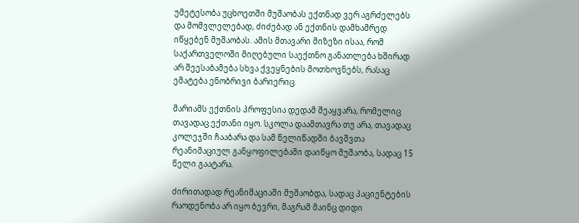უმეტესობა უცხოეთში მუშაობას ექთნად ვერ აგრძელებს და მომვლელებად, ძიძებად ან ექთნის დამხამრედ იწყებენ მუშაობას. ამის მთავარი მიზეზი ისაა, რომ საქართველოში მიღებული საექთნო განათლება ხშირად არ შეესაბამება სხვა ქვეყნების მოთხოვნებს, რასაც ემატება ენობრივი ბარიერიც.

მარიამს ექთნის პროფესია დედამ შეაყვარა, რომელიც თავადაც ექთანი იყო. სკოლა დაამთავრა თუ არა, თავადაც კოლეჯში ჩააბარა და სამ წელიწადში ბავშვთა რეანიმაციულ განყოფილებაში დაიწყო მუშაობა, სადაც 15 წელი გაატარა.

ძირითადად რეანიმაციაში მუშაობდა, სადაც პაციენტების რაოდენობა არ იყო ბევრი, მაგრამ მაინც დიდი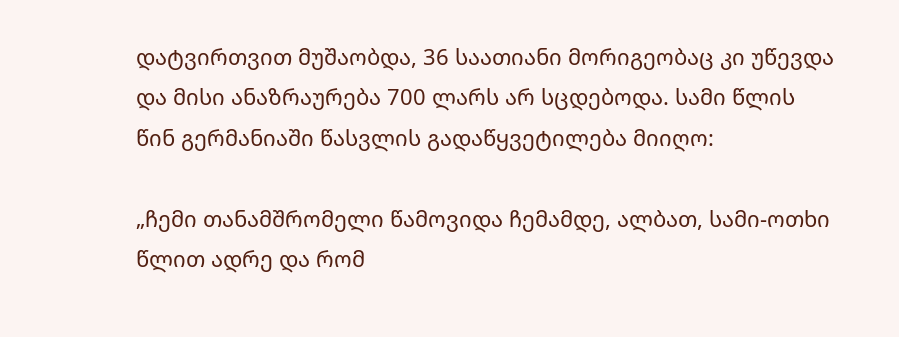დატვირთვით მუშაობდა, 36 საათიანი მორიგეობაც კი უწევდა და მისი ანაზრაურება 700 ლარს არ სცდებოდა. სამი წლის წინ გერმანიაში წასვლის გადაწყვეტილება მიიღო:

„ჩემი თანამშრომელი წამოვიდა ჩემამდე, ალბათ, სამი-ოთხი წლით ადრე და რომ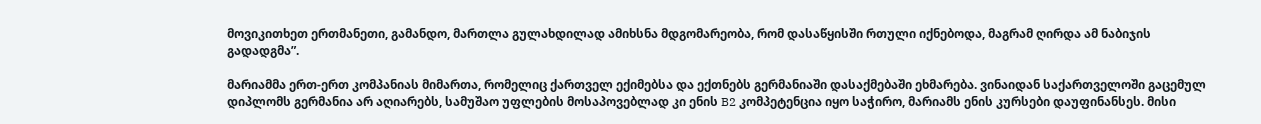მოვიკითხეთ ერთმანეთი, გამანდო, მართლა გულახდილად ამიხსნა მდგომარეობა, რომ დასაწყისში რთული იქნებოდა, მაგრამ ღირდა ამ ნაბიჯის გადადგმა”.

მარიამმა ერთ-ერთ კომპანიას მიმართა, რომელიც ქართველ ექიმებსა და ექთნებს გერმანიაში დასაქმებაში ეხმარება. ვინაიდან საქართველოში გაცემულ დიპლომს გერმანია არ აღიარებს, სამუშაო უფლების მოსაპოვებლად კი ენის B2 კომპეტენცია იყო საჭირო, მარიამს ენის კურსები დაუფინანსეს. მისი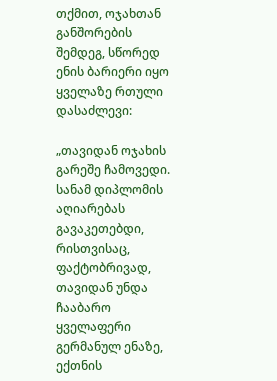თქმით, ოჯახთან განშორების შემდეგ, სწორედ ენის ბარიერი იყო ყველაზე რთული დასაძლევი:

„თავიდან ოჯახის გარეშე ჩამოვედი. სანამ დიპლომის აღიარებას გავაკეთებდი, რისთვისაც, ფაქტობრივად, თავიდან უნდა ჩააბარო ყველაფერი გერმანულ ენაზე, ექთნის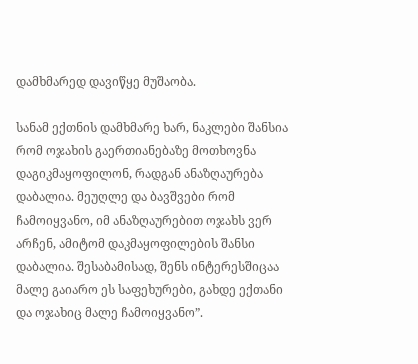დამხმარედ დავიწყე მუშაობა.

სანამ ექთნის დამხმარე ხარ, ნაკლები შანსია რომ ოჯახის გაერთიანებაზე მოთხოვნა დაგიკმაყოფილონ, რადგან ანაზღაურება დაბალია. მეუღლე და ბავშვები რომ ჩამოიყვანო, იმ ანაზღაურებით ოჯახს ვერ არჩენ, ამიტომ დაკმაყოფილების შანსი დაბალია. შესაბამისად, შენს ინტერესშიცაა მალე გაიარო ეს საფეხურები, გახდე ექთანი და ოჯახიც მალე ჩამოიყვანო”.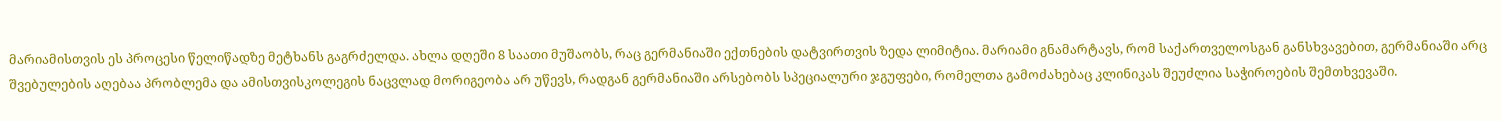მარიამისთვის ეს პროცესი წელიწადზე მეტხანს გაგრძელდა. ახლა დღეში 8 საათი მუშაობს, რაც გერმანიაში ექთნების დატვირთვის ზედა ლიმიტია. მარიამი გნამარტავს, რომ საქართველოსგან განსხვავებით, გერმანიაში არც შვებულების აღებაა პრობლემა და ამისთვისკოლეგის ნაცვლად მორიგეობა არ უწევს, რადგან გერმანიაში არსებობს სპეციალური ჯგუფები, რომელთა გამოძახებაც კლინიკას შეუძლია საჭიროების შემთხვევაში.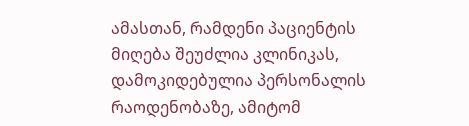ამასთან, რამდენი პაციენტის მიღება შეუძლია კლინიკას, დამოკიდებულია პერსონალის რაოდენობაზე, ამიტომ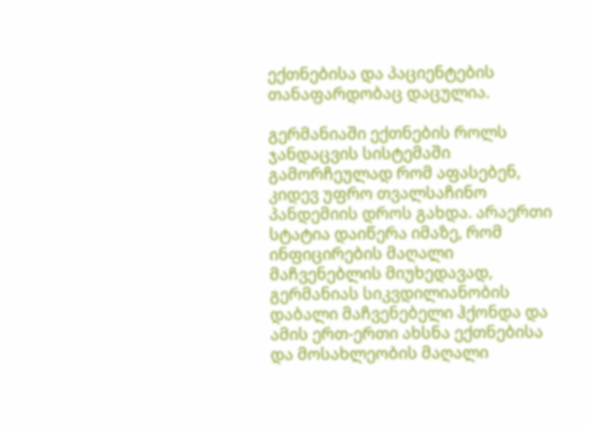ექთნებისა და პაციენტების თანაფარდობაც დაცულია.

გერმანიაში ექთნების როლს ჯანდაცვის სისტემაში გამორჩეულად რომ აფასებენ, კიდევ უფრო თვალსაჩინო პანდემიის დროს გახდა. არაერთი სტატია დაიწერა იმაზე, რომ ინფიცირების მაღალი მაჩვენებლის მიუხედავად, გერმანიას სიკვდილიანობის დაბალი მაჩვენებელი ჰქონდა და ამის ერთ-ერთი ახსნა ექთნებისა და მოსახლეობის მაღალი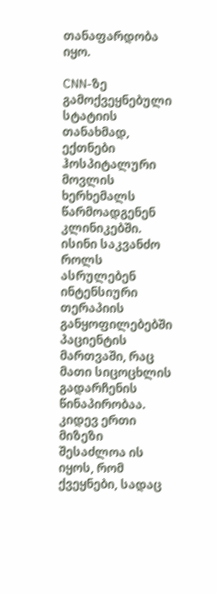თანაფარდობა იყო.

CNN-ზე გამოქვეყნებული სტატიის თანახმად, ექთნები ჰოსპიტალური მოვლის ხერხემალს წარმოადგენენ კლინიკებში. ისინი საკვანძო როლს ასრულებენ ინტენსიური თერაპიის განყოფილებებში პაციენტის მართვაში, რაც მათი სიცოცხლის გადარჩენის წინაპირობაა. კიდევ ერთი მიზეზი შესაძლოა ის იყოს, რომ ქვეყნები, სადაც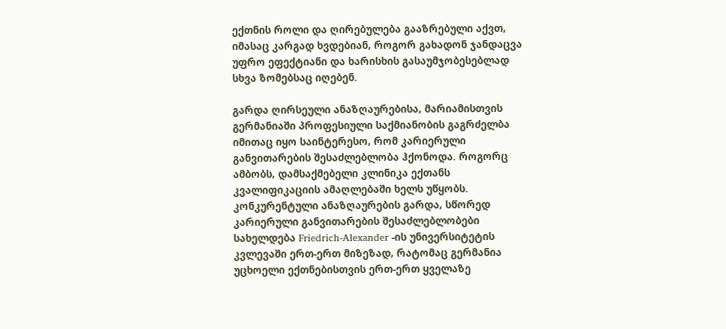ექთნის როლი და ღირებულება გააზრებული აქვთ, იმასაც კარგად ხვდებიან, როგორ გახადონ ჯანდაცვა უფრო ეფექტიანი და ხარისხის გასაუმჯობესებლად სხვა ზომებსაც იღებენ.

გარდა ღირსეული ანაზღაურებისა, მარიამისთვის გერმანიაში პროფესიული საქმიანობის გაგრძელბა იმითაც იყო საინტერესო, რომ კარიერული განვითარების შესაძლებლობა ჰქონოდა. როგორც ამბობს, დამსაქმებელი კლინიკა ექთანს კვალიფიკაციის ამაღლებაში ხელს უწყობს. კონკურენტული ანაზღაურების გარდა, სწორედ კარიერული განვითარების შესაძლებლობები სახელდება Friedrich-Alexander -ის უნივერსიტეტის კვლევაში ერთ-ერთ მიზეზად, რატომაც გერმანია უცხოელი ექთნებისთვის ერთ-ერთ ყველაზე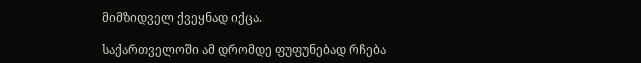მიმზიდველ ქვეყნად იქცა.

საქართველოში ამ დრომდე ფუფუნებად რჩება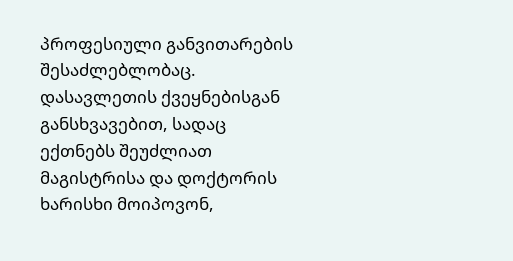პროფესიული განვითარების შესაძლებლობაც. დასავლეთის ქვეყნებისგან განსხვავებით, სადაც ექთნებს შეუძლიათ მაგისტრისა და დოქტორის ხარისხი მოიპოვონ,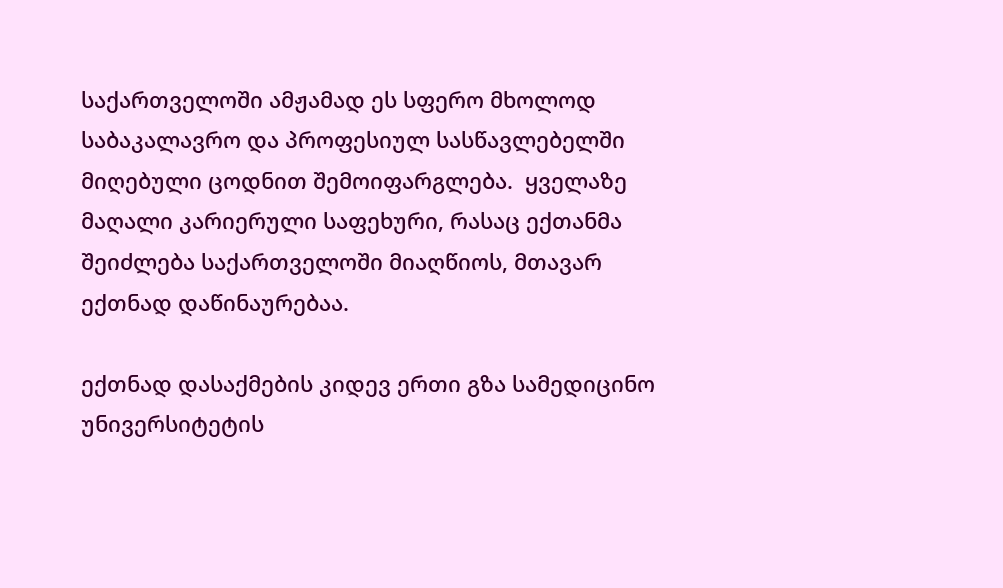საქართველოში ამჟამად ეს სფერო მხოლოდ საბაკალავრო და პროფესიულ სასწავლებელში მიღებული ცოდნით შემოიფარგლება.  ყველაზე მაღალი კარიერული საფეხური, რასაც ექთანმა შეიძლება საქართველოში მიაღწიოს, მთავარ ექთნად დაწინაურებაა.

ექთნად დასაქმების კიდევ ერთი გზა სამედიცინო უნივერსიტეტის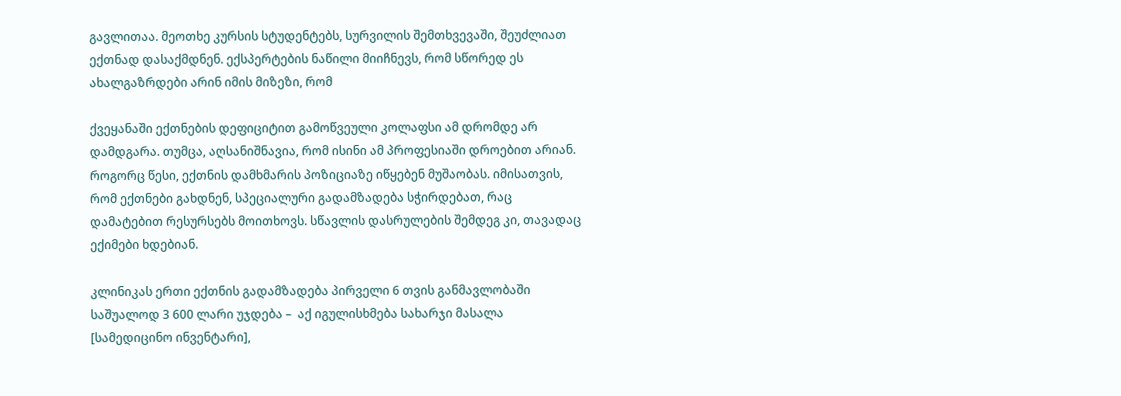გავლითაა. მეოთხე კურსის სტუდენტებს, სურვილის შემთხვევაში, შეუძლიათ ექთნად დასაქმდნენ. ექსპერტების ნაწილი მიიჩნევს, რომ სწორედ ეს ახალგაზრდები არინ იმის მიზეზი, რომ

ქვეყანაში ექთნების დეფიციტით გამოწვეული კოლაფსი ამ დრომდე არ დამდგარა. თუმცა, აღსანიშნავია, რომ ისინი ამ პროფესიაში დროებით არიან. როგორც წესი, ექთნის დამხმარის პოზიციაზე იწყებენ მუშაობას. იმისათვის, რომ ექთნები გახდნენ, სპეციალური გადამზადება სჭირდებათ, რაც დამატებით რესურსებს მოითხოვს. სწავლის დასრულების შემდეგ კი, თავადაც ექიმები ხდებიან.

კლინიკას ერთი ექთნის გადამზადება პირველი 6 თვის განმავლობაში საშუალოდ 3 600 ლარი უჯდება –  აქ იგულისხმება სახარჯი მასალა [სამედიცინო ინვენტარი],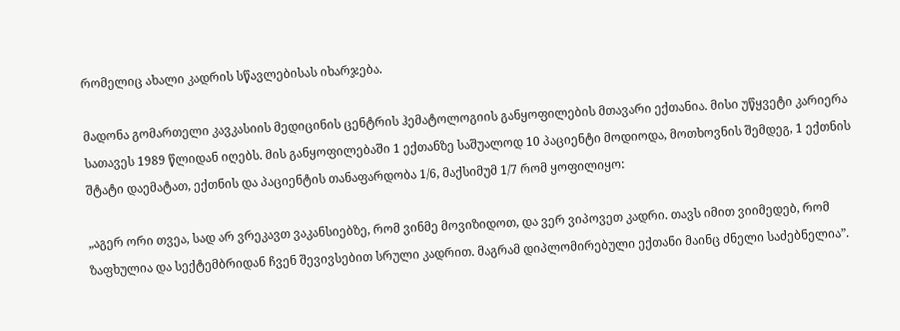რომელიც ახალი კადრის სწავლებისას იხარჯება.

მადონა გომართელი კავკასიის მედიცინის ცენტრის ჰემატოლოგიის განყოფილების მთავარი ექთანია. მისი უწყვეტი კარიერა სათავეს 1989 წლიდან იღებს. მის განყოფილებაში 1 ექთანზე საშუალოდ 10 პაციენტი მოდიოდა, მოთხოვნის შემდეგ, 1 ექთნის შტატი დაემატათ, ექთნის და პაციენტის თანაფარდობა 1/6, მაქსიმუმ 1/7 რომ ყოფილიყო:

„აგერ ორი თვეა, სად არ ვრეკავთ ვაკანსიებზე, რომ ვინმე მოვიზიდოთ, და ვერ ვიპოვეთ კადრი. თავს იმით ვიიმედებ, რომ ზაფხულია და სექტემბრიდან ჩვენ შევივსებით სრული კადრით. მაგრამ დიპლომირებული ექთანი მაინც ძნელი საძებნელია”.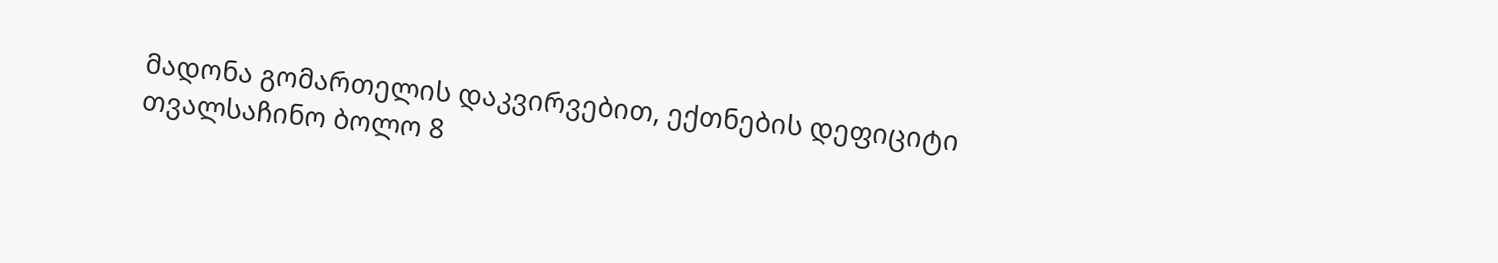მადონა გომართელის დაკვირვებით, ექთნების დეფიციტი თვალსაჩინო ბოლო 8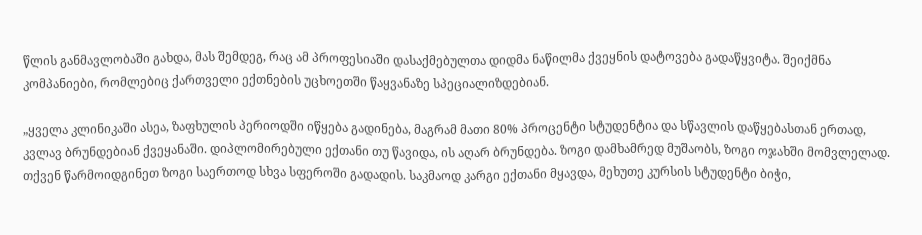წლის განმავლობაში გახდა, მას შემდეგ, რაც ამ პროფესიაში დასაქმებულთა დიდმა ნაწილმა ქვეყნის დატოვება გადაწყვიტა. შეიქმნა კომპანიები, რომლებიც ქართველი ექთნების უცხოეთში წაყვანაზე სპეციალიზდებიან.

„ყველა კლინიკაში ასეა, ზაფხულის პერიოდში იწყება გადინება, მაგრამ მათი 80% პროცენტი სტუდენტია და სწავლის დაწყებასთან ერთად, კვლავ ბრუნდებიან ქვეყანაში. დიპლომირებული ექთანი თუ წავიდა, ის აღარ ბრუნდება. ზოგი დამხამრედ მუშაობს, ზოგი ოჯახში მომვლელად. თქვენ წარმოიდგინეთ ზოგი საერთოდ სხვა სფეროში გადადის. საკმაოდ კარგი ექთანი მყავდა, მეხუთე კურსის სტუდენტი ბიჭი,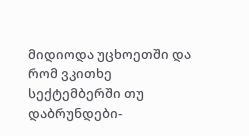მიდიოდა უცხოეთში და რომ ვკითხე სექტემბერში თუ დაბრუნდები-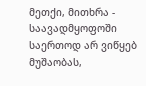მეთქი, მითხრა - საავადმყოფოში საერთოდ არ ვიწყებ მუშაობას,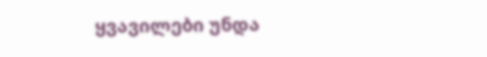ყვავილები უნდა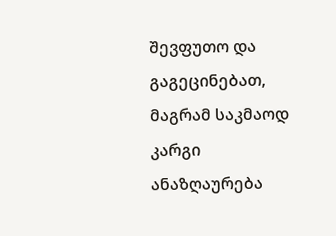შევფუთო და გაგეცინებათ, მაგრამ საკმაოდ კარგი ანაზღაურება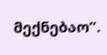მექნებაო”.